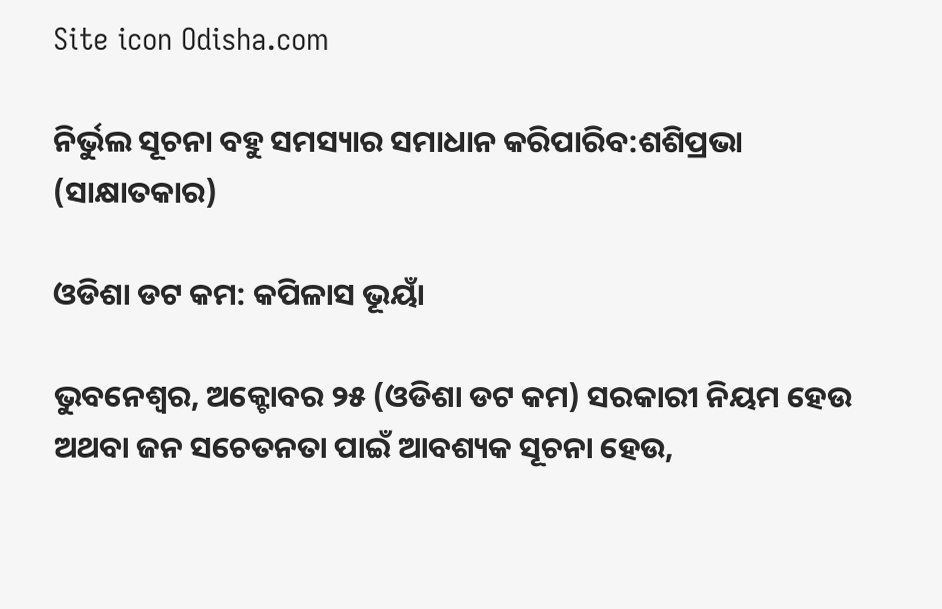Site icon Odisha.com

ନିର୍ଭୁଲ ସୂଚନା ବହୁ ସମସ୍ୟାର ସମାଧାନ କରିପାରିବ:ଶଶିପ୍ରଭା (ସାକ୍ଷାତକାର)

ଓଡିଶା ଡଟ କମ: କପିଳାସ ଭୂୟାଁ

ଭୁବନେଶ୍ଵର, ଅକ୍ଟୋବର ୨୫ (ଓଡିଶା ଡଟ କମ) ସରକାରୀ ନିୟମ ହେଉ ଅଥବା ଜନ ସଚେତନତା ପାଇଁ ଆବଶ୍ୟକ ସୂଚନା ହେଉ,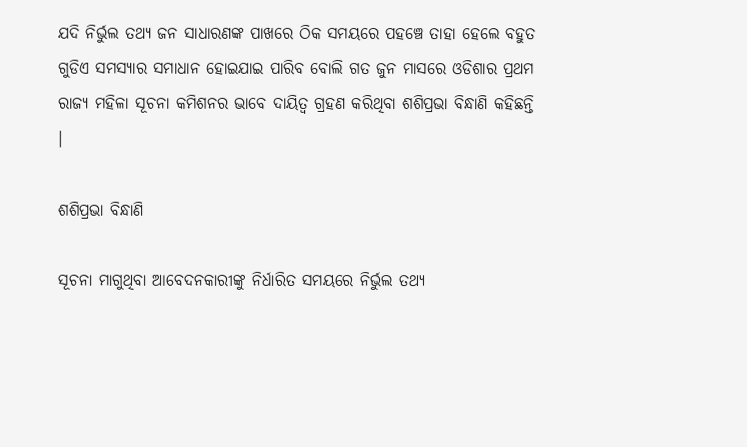ଯଦି ନିର୍ଭୁଲ ତଥ୍ୟ ଜନ ସାଧାରଣଙ୍କ ପାଖରେ ଠିକ ସମୟରେ ପହଞ୍ଚେ ତାହା ହେଲେ ବହୁତ ଗୁଡିଏ ସମସ୍ୟାର ସମାଧାନ ହୋଇଯାଇ ପାରିବ ବୋଲି ଗତ ଜୁନ ମାସରେ ଓଡିଶାର ପ୍ରଥମ ରାଜ୍ୟ ମହିଳା ସୂଚନା କମିଶନର ଭାବେ ଦାୟିତ୍ଵ ଗ୍ରହଣ କରିଥିବା ଶଶିପ୍ରଭା ବିନ୍ଧାଣି କହିଛନ୍ତି ।

ଶଶିପ୍ରଭା ବିନ୍ଧାଣି

ସୂଚନା ମାଗୁଥିବା ଆବେଦନକାରୀଙ୍କୁ ନିର୍ଧାରିତ ସମୟରେ ନିର୍ଭୁଲ ତଥ୍ୟ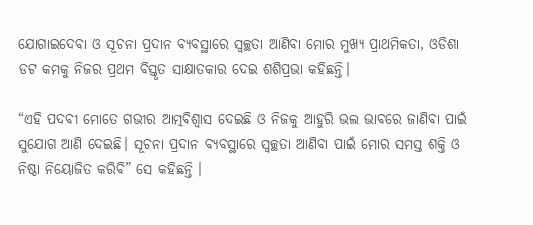ଯୋଗାଇଦେବା ଓ ସୂଚନା ପ୍ରଦାନ ବ୍ୟବସ୍ଥାରେ ସ୍ଵଚ୍ଛତା ଆଣିବା ମୋର ମୁଖ୍ୟ ପ୍ରାଥମିକତା, ଓଡିଶା ଡଟ କମକୁ ନିଜର ପ୍ରଥମ ବିସ୍ତୃତ ସାକ୍ଷାତକାର ଦେଇ ଶଶିପ୍ରଭା କହିଛନ୍ତି।

“ଏହି ପଦବୀ ମୋତେ ଗଭୀର ଆତ୍ମବିଶ୍ଵାସ ଦେଇଛି ଓ ନିଜକୁ ଆହୁରି ଭଲ ଭାବରେ ଜାଣିବା ପାଇଁ ସୁଯୋଗ ଆଣି ଦେଇଛି। ସୂଚନା ପ୍ରଦାନ ବ୍ୟବସ୍ଥାରେ ସ୍ବଚ୍ଛତା ଆଣିବା ପାଇଁ ମୋର ସମସ୍ତ ଶକ୍ତି ଓ ନିଷ୍ଠା ନିୟୋଜିତ କରିବି” ସେ କହିଛନ୍ତି ।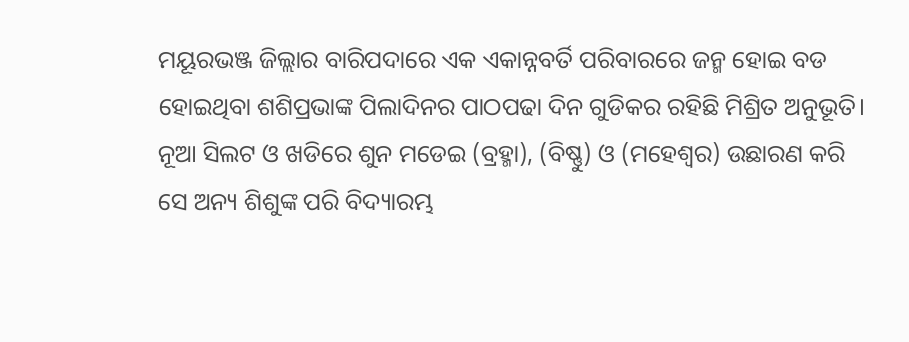ମୟୂରଭଞ୍ଜ ଜିଲ୍ଲାର ବାରିପଦାରେ ଏକ ଏକାନ୍ନବର୍ତି ପରିବାରରେ ଜନ୍ମ ହୋଇ ବଡ ହୋଇଥିବା ଶଶିପ୍ରଭାଙ୍କ ପିଲାଦିନର ପାଠପଢା ଦିନ ଗୁଡିକର ରହିଛି ମିଶ୍ରିତ ଅନୁଭୂତି। ନୂଆ ସିଲଟ ଓ ଖଡିରେ ଶୁନ ମଡେଇ (ବ୍ରହ୍ମା), (ବିଷ୍ଣୁ) ଓ (ମହେଶ୍ଵର) ଉଛାରଣ କରି ସେ ଅନ୍ୟ ଶିଶୁଙ୍କ ପରି ବିଦ୍ୟାରମ୍ଭ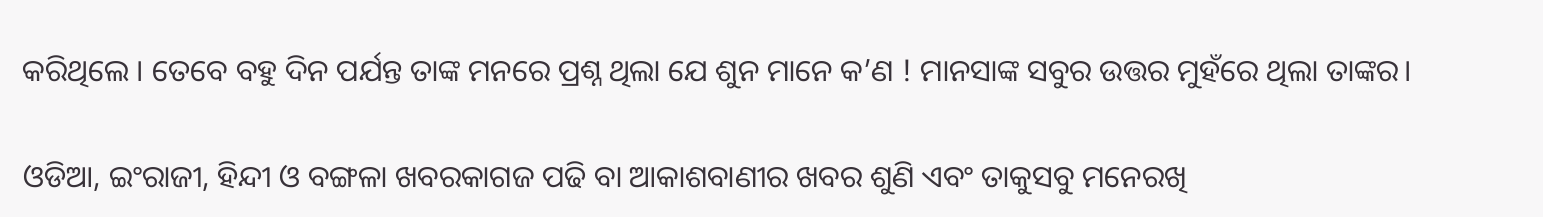କରିଥିଲେ । ତେବେ ବହୁ ଦିନ ପର୍ଯନ୍ତ ତାଙ୍କ ମନରେ ପ୍ରଶ୍ନ ଥିଲା ଯେ ଶୁନ ମାନେ କ’ଣ ! ମାନସାଙ୍କ ସବୁର ଉତ୍ତର ମୁହଁରେ ଥିଲା ତାଙ୍କର।

ଓଡିଆ, ଇଂରାଜୀ, ହିନ୍ଦୀ ଓ ବଙ୍ଗଳା ଖବରକାଗଜ ପଢି ବା ଆକାଶବାଣୀର ଖବର ଶୁଣି ଏବଂ ତାକୁସବୁ ମନେରଖି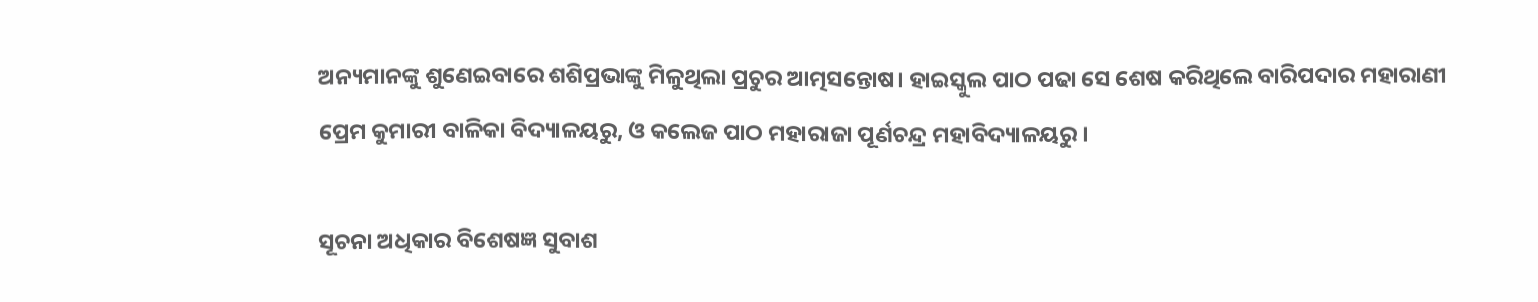ଅନ୍ୟମାନଙ୍କୁ ଶୁଣେଇବାରେ ଶଶିପ୍ରଭାଙ୍କୁ ମିଳୁଥିଲା ପ୍ରଚୁର ଆତ୍ମସନ୍ତୋଷ। ହାଇସ୍କୁଲ ପାଠ ପଢା ସେ ଶେଷ କରିଥିଲେ ବାରିପଦାର ମହାରାଣୀ ପ୍ରେମ କୁମାରୀ ବାଳିକା ବିଦ୍ୟାଳୟରୁ, ଓ କଲେଜ ପାଠ ମହାରାଜା ପୂର୍ଣଚନ୍ଦ୍ର ମହାବିଦ୍ୟାଳୟରୁ ।

ସୂଚନା ଅଧିକାର ବିଶେଷଜ୍ଞ ସୁବାଶ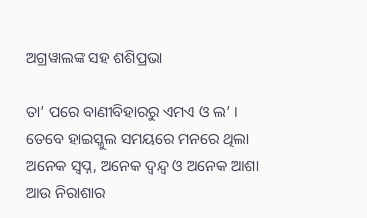ଅଗ୍ରୱାଲଙ୍କ ସହ ଶଶିପ୍ରଭା

ତା’ ପରେ ବାଣୀବିହାରରୁ ଏମଏ ଓ ଲ’ । ତେବେ ହାଇସ୍କୁଲ ସମୟରେ ମନରେ ଥିଲା ଅନେକ ସ୍ଵପ୍ନ, ଅନେକ ଦ୍ଵନ୍ଦ୍ଵ ଓ ଅନେକ ଆଶା ଆଉ ନିରାଶାର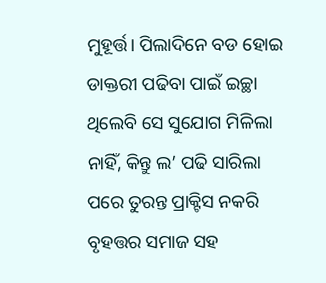ମୁହୂର୍ତ୍ତ। ପିଲାଦିନେ ବଡ ହୋଇ ଡାକ୍ତରୀ ପଢିବା ପାଇଁ ଇଚ୍ଛା ଥିଲେବି ସେ ସୁଯୋଗ ମିଳିଲା ନାହିଁ, କିନ୍ତୁ ଲ’ ପଢି ସାରିଲା ପରେ ତୁରନ୍ତ ପ୍ରାକ୍ଟିସ ନକରି ବୃହତ୍ତର ସମାଜ ସହ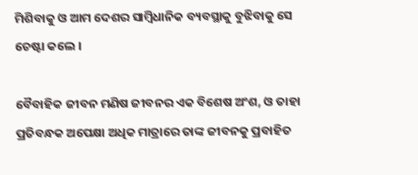ମିଶିବାକୁ ଓ ଆମ ଦେଶର ସାମ୍ବିଧାନିକ ବ୍ୟବସ୍ଥାକୁ ବୁଝିବାକୁ ସେ ଚେଷ୍ଟା କଲେ ।

ବୈବାହିକ ଜୀବନ ମଣିଷ ଜୀବନର ଏକ ବିଶେଷ ଅଂଶ, ଓ ତାହା ପ୍ରତିବନ୍ଧକ ଅପେକ୍ଷା ଅଧିକ ମାତ୍ରାରେ ତାଙ୍କ ଜୀବନକୁ ପ୍ରବାହିତ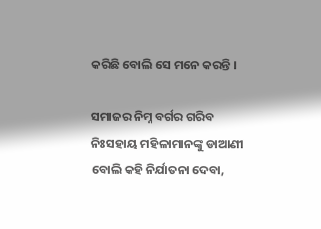କରିଛି ବୋଲି ସେ ମନେ କରନ୍ତି ।

ସମାଜର ନିମ୍ନ ବର୍ଗର ଗରିବ ନିଃସହାୟ ମହିଳାମାନଙ୍କୁ ଡାଆଣୀ ବୋଲି କହି ନିର୍ଯାତନା ଦେବା,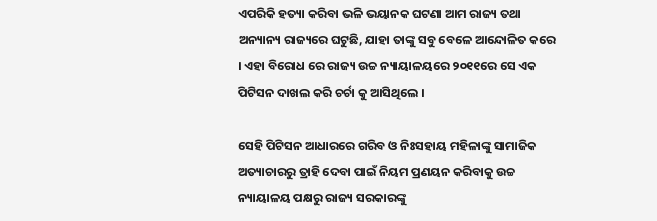ଏପରିକି ହତ୍ୟା କରିବା ଭଳି ଭୟାନକ ଘଟଣା ଆମ ରାଜ୍ୟ ତଥା ଅନ୍ୟାନ୍ୟ ରାଜ୍ୟରେ ଘଟୁଛି, ଯାହା ତାଙ୍କୁ ସବୁ ବେଳେ ଆନ୍ଦୋଳିତ କରେ । ଏହା ବିରୋଧ ରେ ରାଜ୍ୟ ଉଚ୍ଚ ନ୍ୟାୟାଳୟରେ ୨୦୧୧ରେ ସେ ଏକ ପିଟିସନ ଦାଖଲ କରି ଚର୍ଚା କୁ ଆସିଥିଲେ ।

ସେହି ପିଟିସନ ଆଧାରରେ ଗରିବ ଓ ନିଃସହାୟ ମହିଳାଙ୍କୁ ସାମାଜିକ ଅତ୍ୟାଚାରରୁ ତ୍ରାହି ଦେବା ପାଇଁ ନିୟମ ପ୍ରଣୟନ କରିବାକୁ ଉଚ୍ଚ ନ୍ୟାୟାଳୟ ପକ୍ଷରୁ ରାଜ୍ୟ ସରକାରଙ୍କୁ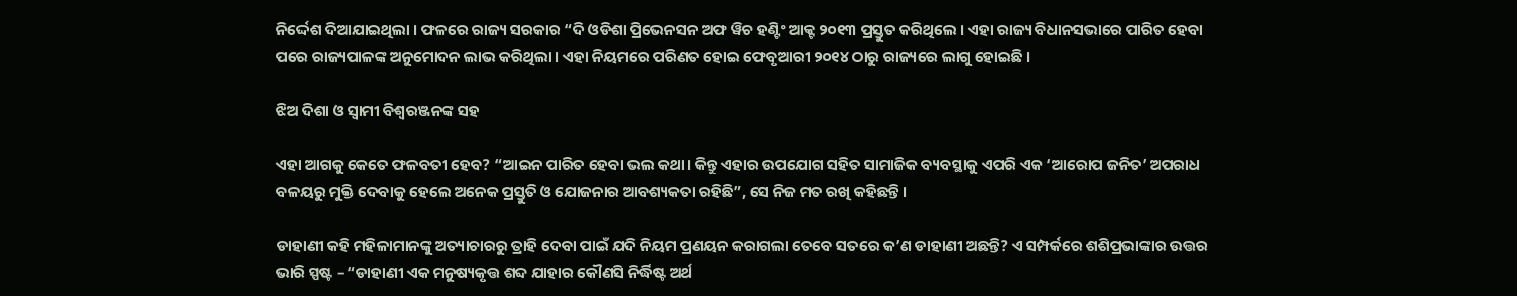ନିର୍ଦ୍ଦେଶ ଦିଆଯାଇଥିଲା । ଫଳରେ ରାଜ୍ୟ ସରକାର “ଦି ଓଡିଶା ପ୍ରିଭେନସନ ଅଫ ୱିଚ ହଣ୍ଟିଂ ଆକ୍ଟ ୨୦୧୩ ପ୍ରସ୍ତୁତ କରିଥିଲେ । ଏହା ରାଜ୍ୟ ବିଧାନସଭାରେ ପାରିତ ହେବା ପରେ ରାଜ୍ୟପାଳଙ୍କ ଅନୁମୋଦନ ଲାଭ କରିଥିଲା । ଏହା ନିୟମରେ ପରିଣତ ହୋଇ ଫେବୃଆରୀ ୨୦୧୪ ଠାରୁ ରାଜ୍ୟରେ ଲାଗୁ ହୋଇଛି ।

ଝିଅ ଦିଶା ଓ ସ୍ଵାମୀ ବିଶ୍ଵରଞ୍ଜନଙ୍କ ସହ

ଏହା ଆଗକୁ କେତେ ଫଳବତୀ ହେବ? “ଆଇନ ପାରିତ ହେବା ଭଲ କଥା। କିନ୍ତୁ ଏହାର ଉପଯୋଗ ସହିତ ସାମାଜିକ ବ୍ୟବସ୍ଥାକୁ ଏପରି ଏକ ‘ଆରୋପ ଜନିତ’ ଅପରାଧ ବଳୟରୁ ମୁକ୍ତି ଦେବାକୁ ହେଲେ ଅନେକ ପ୍ରସ୍ତୁତି ଓ ଯୋଜନାର ଆବଶ୍ୟକତା ରହିଛି”, ସେ ନିଜ ମତ ରଖି କହିଛନ୍ତି ।

ଡାହାଣୀ କହି ମହିଳାମାନଙ୍କୁ ଅତ୍ୟାଚାରରୁ ତ୍ରାହି ଦେବା ପାଇଁ ଯଦି ନିୟମ ପ୍ରଣୟନ କରାଗଲା ତେବେ ସତରେ କ’ଣ ଡାହାଣୀ ଅଛନ୍ତି? ଏ ସମ୍ପର୍କରେ ଶଶିପ୍ରଭାଙ୍କାର ଉତ୍ତର ଭାରି ସ୍ପଷ୍ଟ – “ଡାହାଣୀ ଏକ ମନୁଷ୍ୟକୃତ୍ତ ଶବ୍ଦ ଯାହାର କୌଣସି ନିର୍ଦ୍ଧିଷ୍ଟ ଅର୍ଥ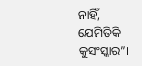ନାହିଁ, ଯେମିତିକି କୁସଂସ୍କାର”।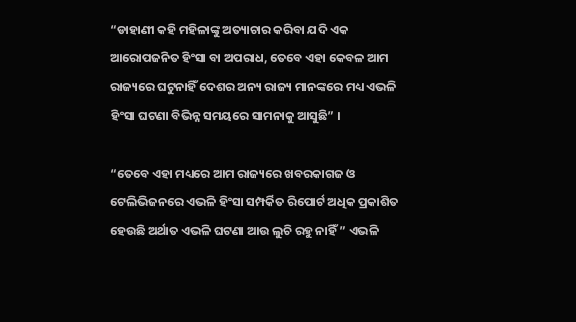“ଡାହାଣୀ କହି ମହିଳାଙ୍କୁ ଅତ୍ୟାଚାର କରିବା ଯଦି ଏକ ଆରୋପଜନିତ ହିଂସା ବା ଅପରାଧ, ତେବେ ଏହା କେବଳ ଆମ ରାଜ୍ୟରେ ଘଟୁନାହିଁ ଦେଶର ଅନ୍ୟ ରାଜ୍ୟ ମାନଙ୍କରେ ମଧ୍ୟ ଏଭଳି ହିଂସା ଘଟଣା ବିଭିନ୍ନ ସମୟରେ ସାମନାକୁ ଆସୁଛି” ।

“ତେବେ ଏହା ମଧ୍ୟରେ ଆମ ରାଜ୍ୟରେ ଖବରକାଗଜ ଓ ଟେଲିଭିଜନରେ ଏଭଳି ହିଂସା ସମ୍ପର୍କିତ ରିପୋର୍ଟ ଅଧିକ ପ୍ରକାଶିତ ହେଉଛି ଅର୍ଥାତ ଏଭଳି ଘଟଣା ଆଉ ଲୁଚି ରହୁ ନାହିଁ ” ଏଭଳି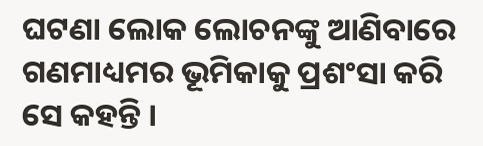ଘଟଣା ଲୋକ ଲୋଚନଙ୍କୁ ଆଣିବାରେ ଗଣମାଧ୍ୟମର ଭୂମିକାକୁ ପ୍ରଶଂସା କରି ସେ କହନ୍ତି ।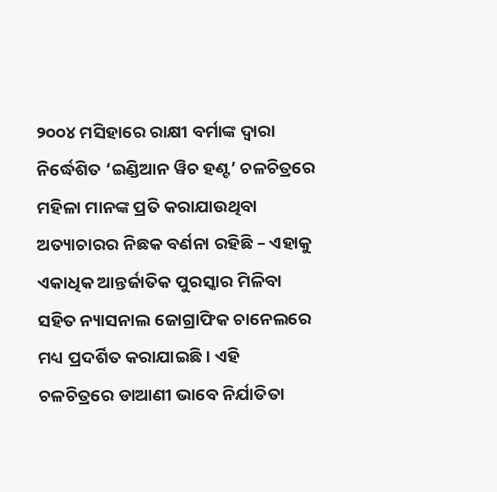୨୦୦୪ ମସିହାରେ ରାକ୍ଷୀ ବର୍ମାଙ୍କ ଦ୍ଵାରା ନିର୍ଦ୍ଧେଶିତ ‘ଇଣ୍ଡିଆନ ୱିଚ ହଣ୍ଟ’ ଚଳଚିତ୍ରରେ ମହିଳା ମାନଙ୍କ ପ୍ରତି କରାଯାଉଥିବା ଅତ୍ୟାଚାରର ନିଛକ ବର୍ଣନା ରହିଛି – ଏହାକୁ ଏକାଧିକ ଆନ୍ତର୍ଜାତିକ ପୁରସ୍କାର ମିଳିବା ସହିତ ନ୍ୟାସନାଲ ଜୋଗ୍ରାଫିକ ଚାନେଲରେ ମଧ୍ୟ ପ୍ରଦର୍ଶିତ କରାଯାଇଛି। ଏହି ଚଳଚିତ୍ରରେ ଡାଆଣୀ ଭାବେ ନିର୍ଯାତିତା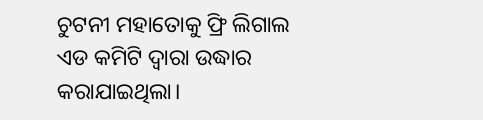ଚୁଟନୀ ମହାତୋକୁ ଫ୍ରି ଲିଗାଲ ଏଡ କମିଟି ଦ୍ଵାରା ଉଦ୍ଧାର କରାଯାଇଥିଲା।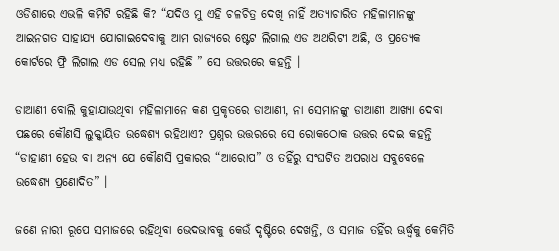ଓଡିଶାରେ ଏଭଳି କମିଟି ରହିଛି କି? “ଯଦିଓ ମୁ ଏହି ଚଳଚିତ୍ର ଦେଖି ନାହିଁ ଅତ୍ୟାଚାରିତ ମହିଳାମାନଙ୍କୁ ଆଇନଗତ ସାହାଯ୍ୟ ଯୋଗାଇଦେବାକୁ ଆମ ରାଜ୍ୟରେ ଷ୍ଟେଟ ଲିଗାଲ ଏଡ ଅଥରିଟୀ ଅଛି, ଓ ପ୍ରତ୍ୟେକ କୋର୍ଟରେ ଫ୍ରି ଲିଗାଲ ଏଡ ସେଲ ମଧ୍ୟ ରହିଛି ” ସେ ଉତ୍ତରରେ କହନ୍ତି ।

ଡାଆଣୀ ବୋଲି କୁହାଯାଉଥିବା ମହିଳାମାନେ କଣ ପ୍ରକୃତରେ ଡାଆଣୀ, ନା ସେମାନଙ୍କୁ ଡାଆଣୀ ଆଖ୍ୟା ଦେବା ପଛରେ କୌଣସି ଲୁକ୍କାୟିତ ଉଦ୍ଧେଶ୍ୟ ରହିଥାଏ? ପ୍ରଶ୍ନର ଉତ୍ତରରେ ସେ ରୋକଠୋକ ଉତ୍ତର ଦେଇ କହନ୍ତି “ଡାହାଣୀ ହେଉ ବା ଅନ୍ୟ ଯେ କୌଣସି ପ୍ରକାରର “ଆରୋପ” ଓ ତହିଁରୁ ସଂଘଟିତ ଅପରାଧ ସବୁବେଳେ ଉଦ୍ଧେଶ୍ୟ ପ୍ରଣୋଦିତ” ।

ଜଣେ ନାରୀ ରୂପେ ସମାଜରେ ରହିଥିବା ଭେଦଭାବକୁ କେଉଁ ଦୃଷ୍ଟିରେ ଦେଖନ୍ତି, ଓ ସମାଜ ତହିଁର ଊର୍ଦ୍ଧ୍ବକୁ କେମିତି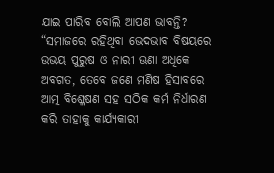ଯାଇ ପାରିବ ବୋଲି ଆପଣ ଭାବନ୍ତି? “ସମାଜରେ ରହିଥିବା ଭେଦଭାବ ବିଷୟରେ ଉଭୟ ପୁରୁଷ ଓ ନାରୀ ଊଣା ଅଧିକେ ଅବଗତ, ତେବେ ଜଣେ ମଣିଷ ହିସାବରେ ଆତ୍ମ ବିଶ୍ଳେଷଣ ସହ ସଠିକ କର୍ମ ନିର୍ଧାରଣ କରି ତାହାକୁ କାର୍ଯ୍ୟକାରୀ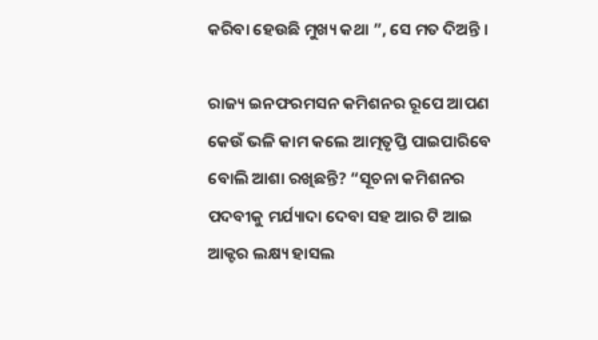କରିବା ହେଉଛି ମୁଖ୍ୟ କଥା ”, ସେ ମତ ଦିଅନ୍ତି ।

ରାଜ୍ୟ ଇନଫରମସନ କମିଶନର ରୂପେ ଆପଣ କେଉଁ ଭଳି କାମ କଲେ ଆତ୍ମତୃପ୍ତି ପାଇପାରିବେ ବୋଲି ଆଶା ରଖିଛନ୍ତି? “ସୂଚନା କମିଶନର ପଦବୀକୁ ମର୍ଯ୍ୟାଦା ଦେବା ସହ ଆର ଟି ଆଇ ଆକ୍ଟର ଲକ୍ଷ୍ୟ ହାସଲ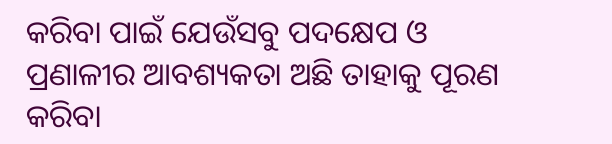କରିବା ପାଇଁ ଯେଉଁସବୁ ପଦକ୍ଷେପ ଓ ପ୍ରଣାଳୀର ଆବଶ୍ୟକତା ଅଛି ତାହାକୁ ପୂରଣ କରିବା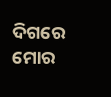ଦିଗରେ ମୋର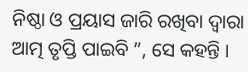ନିଷ୍ଠା ଓ ପ୍ରୟାସ ଜାରି ରଖିବା ଦ୍ଵାରା ଆତ୍ମ ତୃପ୍ତି ପାଇବି ”, ସେ କହନ୍ତି ।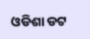ଓଡିଶା ଡଟ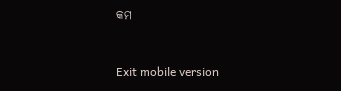କମ



Exit mobile version